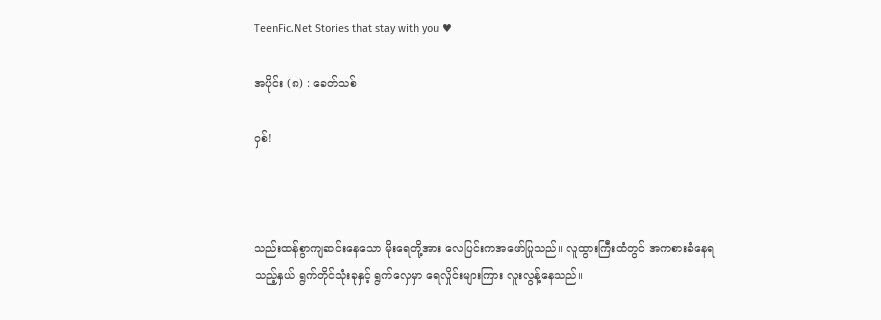TeenFic.Net Stories that stay with you ♥

အပိုင်း (၈) : ခေတ်သစ်

ဝှစ်!



သည်းထန်စွာကျဆင်းနေသော မိုးရေတို့အား လေပြင်းကအဖော်ပြုသည်။ လူထွားကြီးထံတွင် အကစားခံနေရသည့်နှယ် ရွက်တိုင်သုံးခုနှင့် ရွက်လှေမှာ ရေလှိုင်းများကြား လူးလွန့်နေသည်။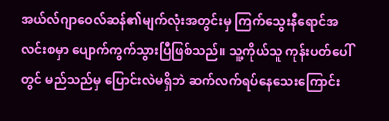အယ်လ်ဂျာဝေလ်ဆန်၏မျက်လုံးအတွင်းမှ ကြက်သွေးနီရောင်အလင်းစမှာ ပျောက်ကွက်သွားပြီဖြစ်သည်။ သူ့ကိုယ်သူ ကုန်းပတ်ပေါ်တွင် မည်သည်မှ ပြောင်းလဲမရှိဘဲ ဆက်လက်ရပ်နေသေးကြောင်း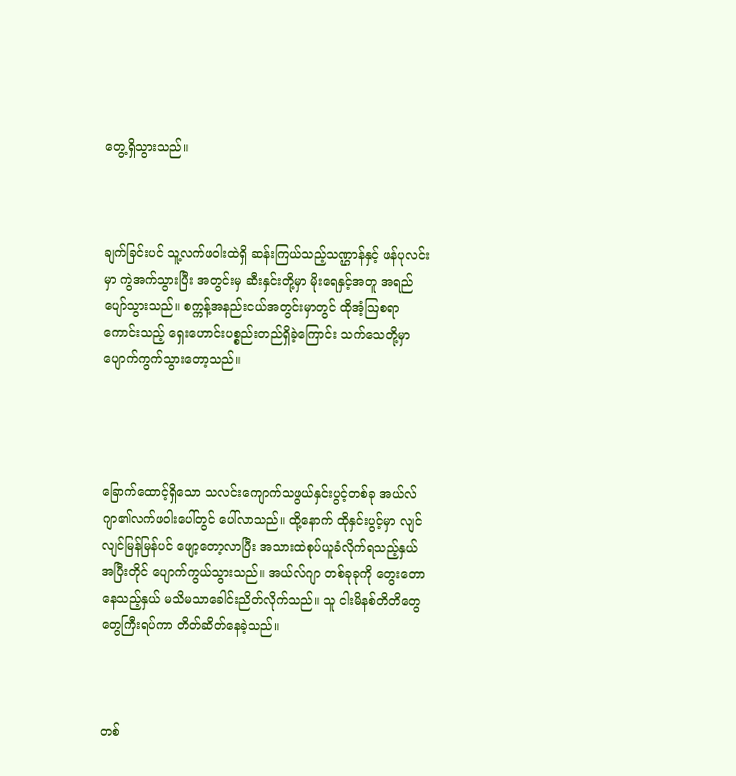တွေ့ရှိသွားသည်။



ချက်ခြင်းပင် သူ့လက်ဖဝါးထဲရှိ ဆန်းကြယ်သည့်သဏ္ဌာန်နှင့် ဖန်ပုလင်းမှာ ကွဲအက်သွားပြီး အတွင်းမှ ဆီးနှင်းတို့မှာ မိုးရေနှင့်အတူ အရည်ပျော်သွားသည်။ စက္ကန့်အနည်းငယ်အတွင်းမှာတွင် ထိုအံ့ဩစရာကောင်းသည့် ရှေးဟောင်းပစ္စည်းတည်ရှိခဲ့ကြောင်း သက်သေတို့မှာ ပျောက်ကွက်သွားတော့သည်။




ခြောက်ထောင့်ရှိသော သလင်းကျောက်သဖွယ်နှင်းပွင့်တစ်ခု အယ်လ်ဂျာ၏လက်ဖဝါးပေါ်တွင် ပေါ်လာသည်။ ထို့နောက် ထိုနှင်းပွင့်မှာ လျင်လျင်မြန်မြန်ပင် ဖျော့တော့လာပြီး အသားထဲစုပ်ယူခံလိုက်ရသည့်နှယ် အပြီးတိုင် ပျောက်ကွယ်သွားသည်။ အယ်လ်ဂျာ တစ်ခုခုကို တွေးတောနေသည့်နှယ် မသိမသာခေါင်းညိတ်လိုက်သည်။ သူ ငါးမိနစ်တိတိတွေတွေကြီးရပ်ကာ တိတ်ဆိတ်နေခဲ့သည်။



တစ်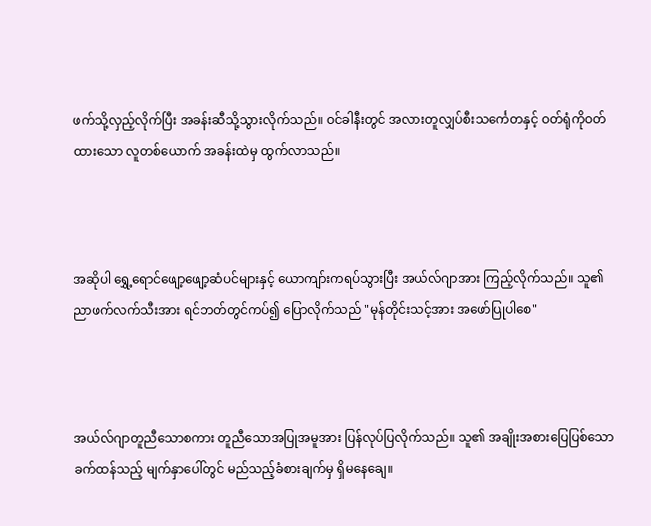ဖက်သို့လှည့်လိုက်ပြီး အခန်းဆီသို့သွားလိုက်သည်။ ဝင်ခါနီးတွင် အလားတူလျှပ်စီးသင်္ကေတနှင့် ဝတ်ရုံကိုဝတ်ထားသော လူတစ်ယောက် အခန်းထဲမှ ထွက်လာသည်။



အဆိုပါ ရွှေ့ရောင်ဖျော့ဖျော့ဆံပင်များနှင့် ယောကျာ်းကရပ်သွားပြီး အယ်လ်ဂျာအား ကြည့်လိုက်သည်။ သူ၏ညာဖက်လက်သီးအား ရင်ဘတ်တွင်ကပ်၍ ပြောလိုက်သည် "မုန်တိုင်းသင့်အား အဖော်ပြုပါစေ"



အယ်လ်ဂျာတူညီသောစကား တူညီသောအပြုအမူအား ပြန်လုပ်ပြလိုက်သည်။ သူ၏ အချိုးအစားပြေပြစ်သော ခက်ထန်သည့် မျက်နှာပေါ်တွင် မည်သည့်ခံစားချက်မှ ရှိမနေချေ။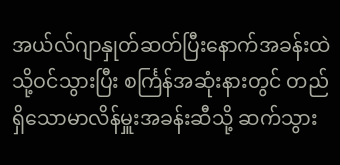အယ်လ်ဂျာနှုတ်ဆတ်ပြီးနောက်အခန်းထဲသို့ဝင်သွားပြီး စင်္ကြန်အဆုံးနားတွင် တည်ရှိသောမာလိန်မှူးအခန်းဆီသို့ ဆက်သွား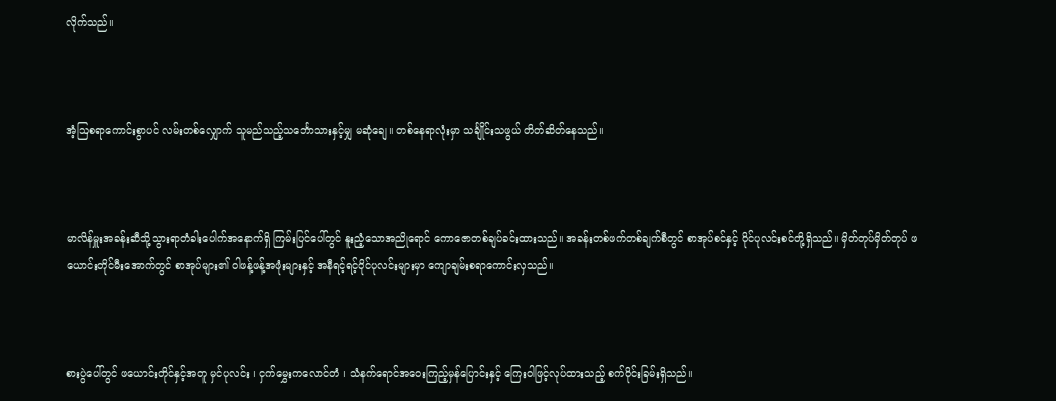လိုက်သည်။



အံ့ဩစရာကောင်းစွာပင် လမ်းတစ်လျှောက် သူမည်သည့်သင်္ဘောသားနှင့်မျှ မဆုံချေ။ တစ်နေရာလုံးမှာ သင်္ချိုင်းသဖွယ် တိတ်ဆိတ်နေသည်။



မာလိန်မှူးအခန်းဆီသို့သွားရာတံခါးပေါက်အနောက်ရှိ ကြမ်းပြင်ပေါ်တွင် နူးညံ့သောအညိုရောင် ကောဇောတစ်ချပ်ခင်းထားသည်။ အခန်းတစ်ဖက်တစ်ချက်စီတွင် စာအုပ်စင်နှင့် ဝိုင်ပုလင်းစင်တို့ရှိသည်။ မှိတ်တုပ်မှိတ်တုပ် ဖယောင်းတိုင်မီးအောက်တွင် စာအုပ်များ၏ ဝါဖန့်ဖန့်အဖုံးများနှင့် အနီရင့်ရင့်ဝိုင်ပုလင်းများမှာ ကျောချမ်းစရာကောင်းလှသည်။



စားပွဲပေါ်တွင် ဖယောင်းတိုင်နှင့်အတူ မှင်ပုလင်း ၊ ငှက်မွှေးကလောင်တံ ၊ သံနက်ရောင်အဝေးကြည့်မှန်ပြောင်းနှင့် ကြေးဝါဖြင့်လုပ်ထားသည့် စက်ဝိုင်းခြမ်းရှိသည်။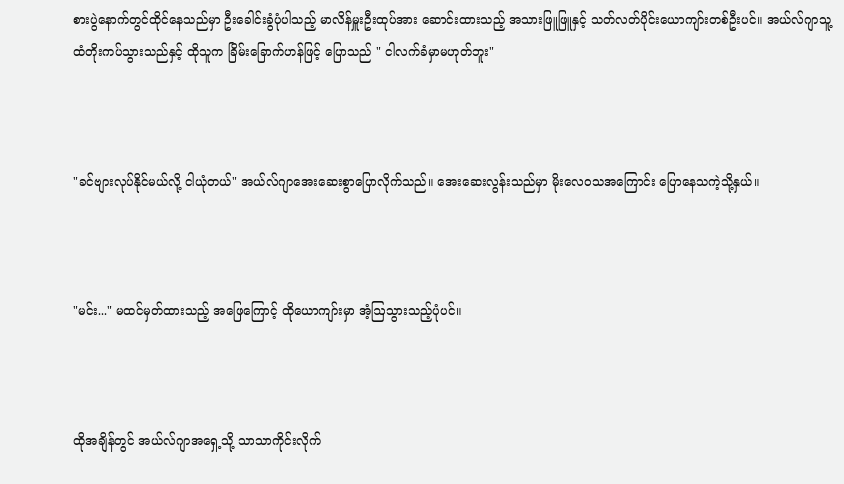စားပွဲနောက်တွင်ထိုင်နေသည်မှာ ဦးခေါင်းခွံပုံပါသည့် မာလိန်မှူးဦးထုပ်အား ဆောင်းထားသည့် အသားဖြူဖြူနှင့် သတ်လတ်ပိုင်းယောကျာ်းတစ်ဦးပင်။ အယ်လ်ဂျာသူ့ထံတိုးကပ်သွားသည်နှင့် ထိုသူက ခြိမ်းခြောက်ဟန်ဖြင့် ပြောသည် " ငါလက်ခံမှာမဟုတ်ဘူး"



"ခင်ဗျားလုပ်နိုင်မယ်လို့ ငါယုံတယ်" အယ်လ်ဂျာအေးဆေးစွာပြောလိုက်သည်။ အေးဆေးလွန်းသည်မှာ မိုးလေဝသအကြောင်း ပြောနေသကဲ့သို့နှယ်။



"မင်း..." မထင်မှတ်ထားသည့် အဖြေကြောင့် ထိုယောကျာ်းမှာ အံ့ဩသွားသည့်ပုံပင်။



ထိုအချိန်တွင် အယ်လ်ဂျာ‌အရှေ့သို့ သာသာကိုင်းလိုက်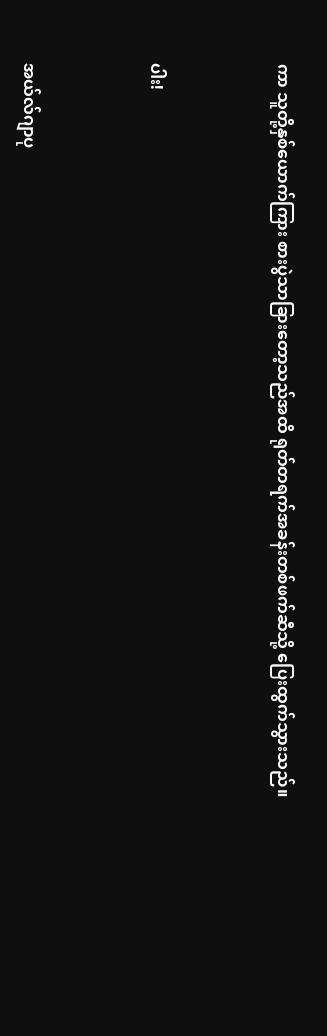ကာ သူတို့နှစ်ယောက်ကြား စားပွဲသာခြားတော့သည်အထိ ရုတ်တရက်အခန်းတစ်ဖက်ဆီသို့ ပြေးထွက်သွားသည်။



ပါး!



အယ်လ်ဂျာပု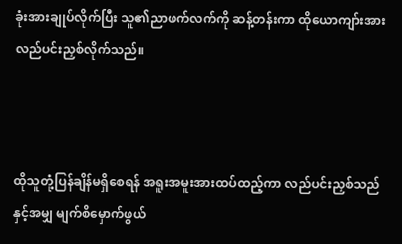ခုံးအားချုပ်လိုက်ပြီး သူ၏ညာဖက်လက်ကို ဆန့်တန်းကာ ထိုယောကျာ်းအား လည်ပင်းညှစ်လိုက်သည်။



ထိုသူတုံ့ပြန်ချိန်မရှိစေရန် အရူးအမူးအားထပ်ထည့်ကာ လည်ပင်းညှစ်သည်နှင့်အမျှ မျက်စိမှောက်ဖွယ်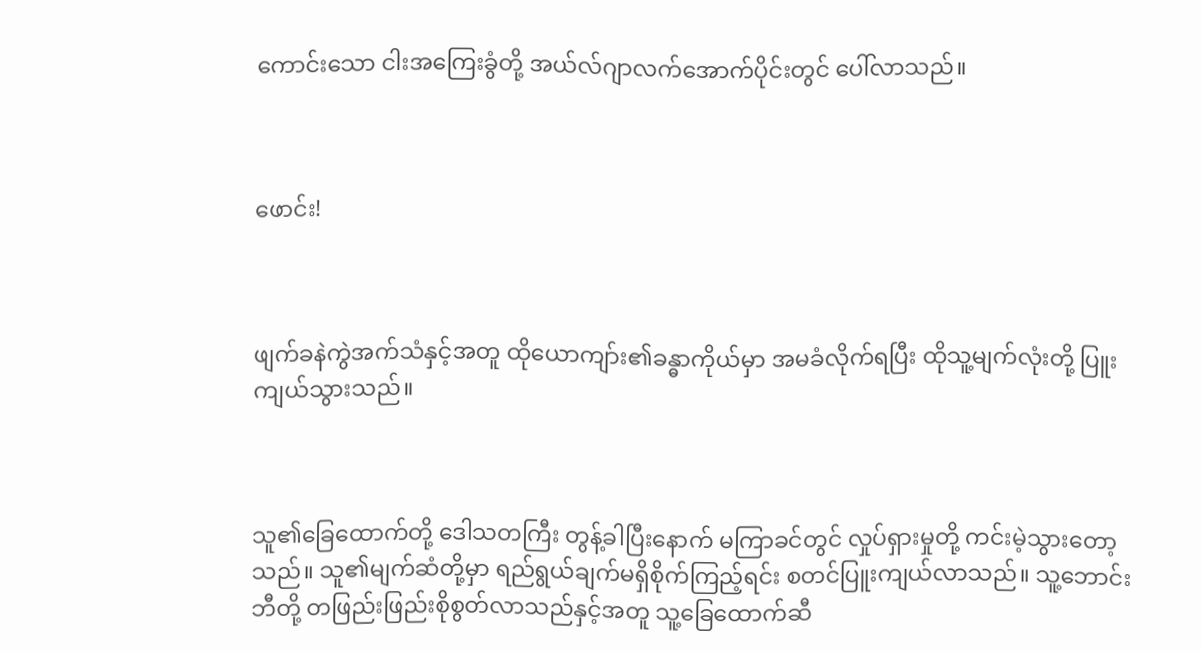ကောင်းသော ငါးအကြေးခွံတို့ အယ်လ်ဂျာလက်အောက်ပိုင်းတွင် ပေါ်လာသည်။



ဖောင်း!



ဖျက်ခနဲကွဲအက်သံနှင့်အတူ ထိုယောကျာ်း၏ခန္ဓာကိုယ်မှာ အမခံလိုက်ရပြီး ထိုသူ့မျက်လုံးတို့ ပြူးကျယ်သွားသည်။



သူ၏ခြေထောက်တို့ ဒေါသတကြီး တွန့်ခါပြီးနောက် မကြာခင်တွင် လှုပ်ရှားမှုတို့ ကင်းမဲ့သွားတော့သည်။ သူ၏မျက်ဆံတို့မှာ ရည်ရွယ်ချက်မရှိစိုက်ကြည့်ရင်း စတင်ပြူးကျယ်လာသည်။ သူ့ဘောင်းဘီတို့ တဖြည်းဖြည်းစိုစွတ်လာသည်နှင့်အတူ သူ့ခြေထောက်ဆီ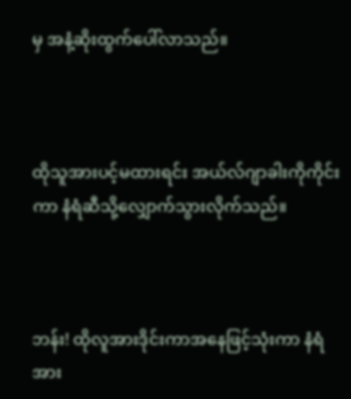မှ အနံ့ဆိုးထွက်ပေါ်လာသည်။



ထိုသူအားပင့်မထားရင်း အယ်လ်ဂျာခါးကိုကိုင်းကာ နံရံဆီသို့လျှောက်သွားလိုက်သည်။



ဘန်း! ထိုလူအားဒိုင်းကာအနေဖြင့်သုံးကာ နံရံအား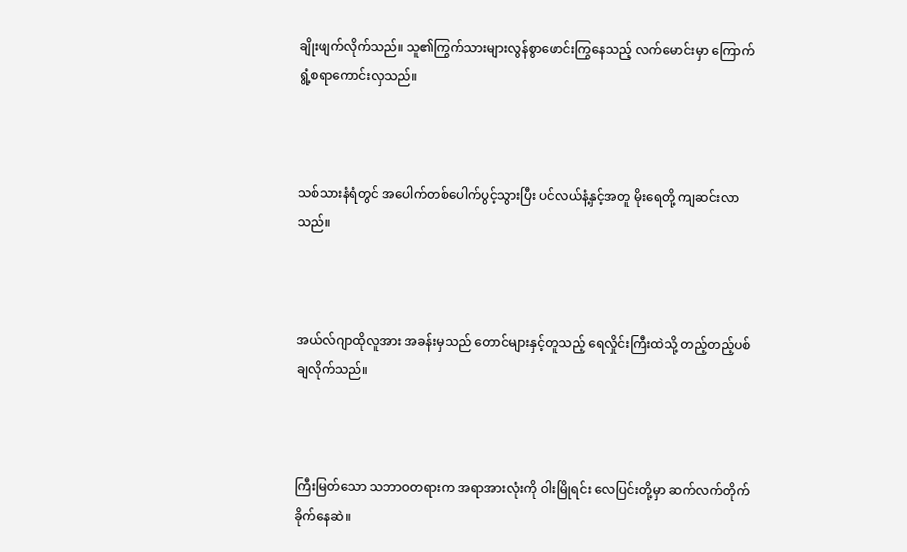ချိုးဖျက်လိုက်သည်။ သူ၏ကြွက်သားများလွန်စွာဖောင်းကြွနေသည့် လက်မောင်းမှာ ကြောက်ရွံ့စရာကောင်းလှသည်။



သစ်သားနံရံတွင် အပေါက်တစ်ပေါက်ပွင့်သွားပြီး ပင်လယ်နံ့နှင့်အတူ မိုးရေတို့ ကျဆင်းလာသည်။



အယ်လ်ဂျာထိုလူအား အခန်းမှသည် တောင်များနှင့်တူသည့် ရေလှိုင်းကြီးထဲသို့ တည့်တည့်ပစ်ချလိုက်သည်။



ကြီးမြတ်သော သဘာဝတရားက အရာအားလုံးကို ဝါးမြိုရင်း လေပြင်းတို့မှာ ဆက်လက်တိုက်ခိုက်နေဆဲ။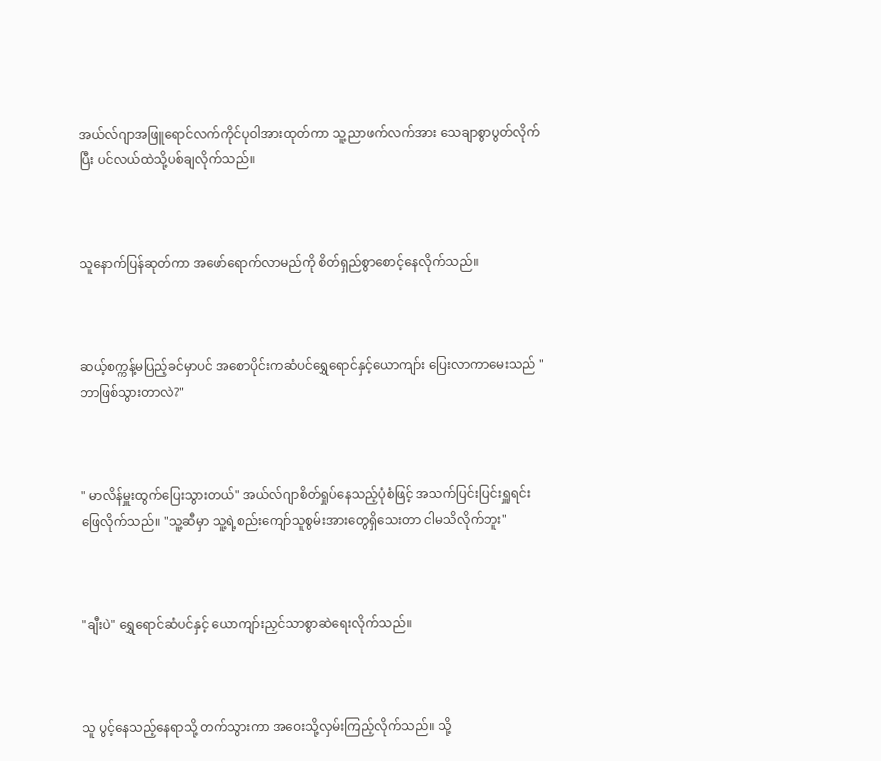အယ်လ်ဂျာအဖြူရောင်လက်ကိုင်ပုဝါအားထုတ်ကာ သူ့ညာဖက်လက်အား သေချာစွာပွတ်လိုက်ပြီး ပင်လယ်ထဲသို့ပစ်ချလိုက်သည်။



သူနောက်ပြန်ဆုတ်ကာ အဖော်ရောက်လာမည်ကို စိတ်ရှည်စွာစောင့်နေလိုက်သည်။



ဆယ့်စက္ကန့်မပြည့်ခင်မှာပင် အစောပိုင်းကဆံပင်ရွှေရောင်နှင့်ယောကျာ်း ပြေးလာကာမေးသည် "ဘာဖြစ်သွားတာလဲ?"



" မာလိန်မှူးထွက်ပြေးသွားတယ်" အယ်လ်ဂျာစိတ်ရှုပ်နေသည့်ပုံစံဖြင့် အသက်ပြင်းပြင်းရှူရင်း ဖြေလိုက်သည်။ "သူ့ဆီမှာ သူ့ရဲ့စည်းကျော်သူစွမ်းအားတွေရှိသေးတာ ငါမသိလိုက်ဘူး"



"ချီးပဲ" ရွှေရောင်ဆံပင်နှင့် ယောကျာ်းညှင်သာစွာဆဲရေးလိုက်သည်။



သူ ပွင့်နေသည့်နေရာသို့ တက်သွားကာ အဝေးသို့လှမ်းကြည့်လိုက်သည်။ သို့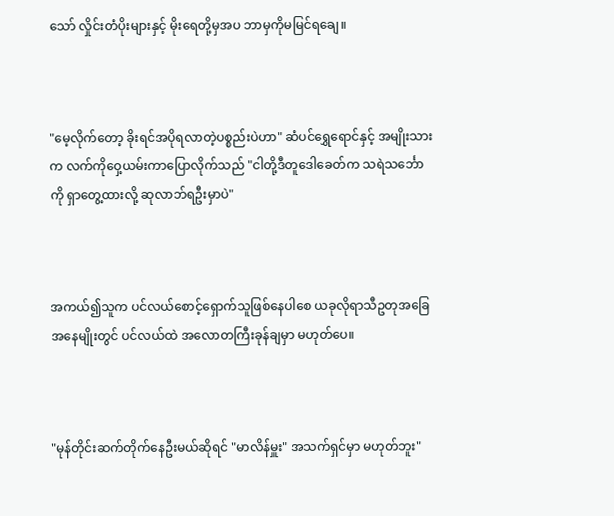သော် လှိုင်းတံပိုးများနှင့် မိုးရေတို့မှအပ ဘာမှကိုမမြင်ရချေ။



"မေ့လိုက်တော့ ခိုးရင်အပိုရလာတဲ့ပစ္စည်းပဲဟာ" ဆံပင်ရွှေရောင်နှင့် အမျိုးသားက လက်ကိုဝှေ့ယမ်းကာပြောလိုက်သည် "ငါတို့ဒီတူဒေါခေတ်က သရဲသင်္ဘောကို ရှာတွေ့ထားလို့ ဆုလာဘ်ရဦးမှာပဲ"



အကယ်၍သူက ပင်လယ်စောင့်ရှောက်သူဖြစ်နေပါစေ ယခုလိုရာသီဥတုအခြေအနေမျိုးတွင် ပင်လယ်ထဲ အလောတကြီးခုန်ချမှာ မဟုတ်ပေ။



"မုန်တိုင်းဆက်တိုက်နေဦးမယ်ဆိုရင် "မာလိန်မှူး" အသက်ရှင်မှာ မဟုတ်ဘူး"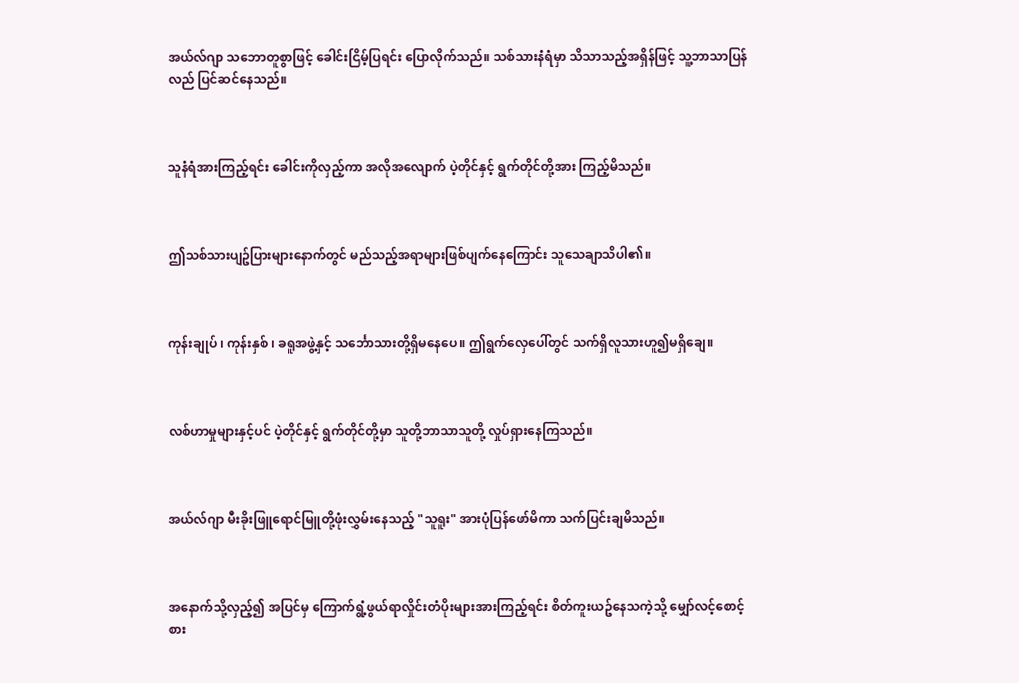အယ်လ်ဂျာ သဘောတူစွာဖြင့် ခေါင်းငြိမ့်ပြရင်း ပြောလိုက်သည်။ သစ်သားနံရံမှာ သိသာသည့်အရှိန်ဖြင့် သူ့ဘာသာပြန်လည် ပြင်ဆင်နေသည်။



သူနံရံအားကြည့်ရင်း ခေါင်းကိုလှည့်ကာ အလိုအလျောက် ပဲ့တိုင်နှင့် ရွက်တိုင်တို့အား ကြည့်မိသည်။



ဤသစ်သားပျဥ်ပြားများနောက်တွင် မည်သည့်အရာများဖြစ်ပျက်နေကြောင်း သူသေချာသိပါ၏။



ကုန်းချုပ် ၊ ကုန်းနှစ် ၊ ခရူအဖွဲ့နှင့် သင်္ဘောသားတို့ရှိမနေပေ။ ဤရွက်လှေပေါ်တွင် သက်ရှိလူသားဟူ၍မရှိချေ။



လစ်ဟာမှုများနှင့်ပင် ပဲ့တိုင်နှင့် ရွက်တိုင်တို့မှာ သူတို့ဘာသာသူတို့ လှုပ်ရှားနေကြသည်။



အယ်လ်ဂျာ မီးခိုးဖြူရောင်မြူတို့ဖုံးလွှမ်းနေသည့် "သူရူး" အားပုံပြန်ဖော်မိကာ သက်ပြင်းချမိသည်။



အနောက်သို့လှည့်၍ အပြင်မှ ကြောက်ရွံ့ဖွယ်ရာလှိုင်းတံပိုးများအားကြည့်ရင်း စိတ်ကူးယဥ်နေသကဲ့သို့ မျှော်လင့်စောင့်စား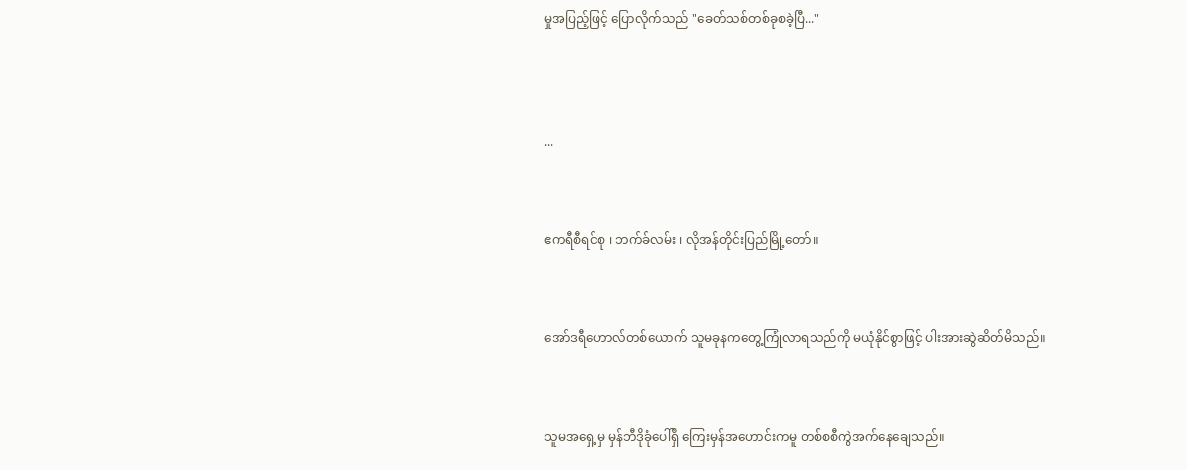မှုအပြည့်ဖြင့် ပြောလိုက်သည် "ခေတ်သစ်တစ်ခုစခဲ့ပြီ..."




...



ဧကရီစီရင်စု ၊ ဘက်ခ်လမ်း ၊ လိုအန်တိုင်းပြည်မြို့တော်။



အော်ဒရီဟောလ်တစ်ယောက် သူမခုနကတွေ့ကြုံလာရသည်ကို မယုံနိုင်စွာဖြင့် ပါးအားဆွဲဆိတ်မိသည်။



သူမအရှေ့မှ မှန်ဘီဒိုခုံပေါ်ရှိ ကြေးမှန်အဟောင်းကမူ တစ်စစီကွဲအက်နေချေသည်။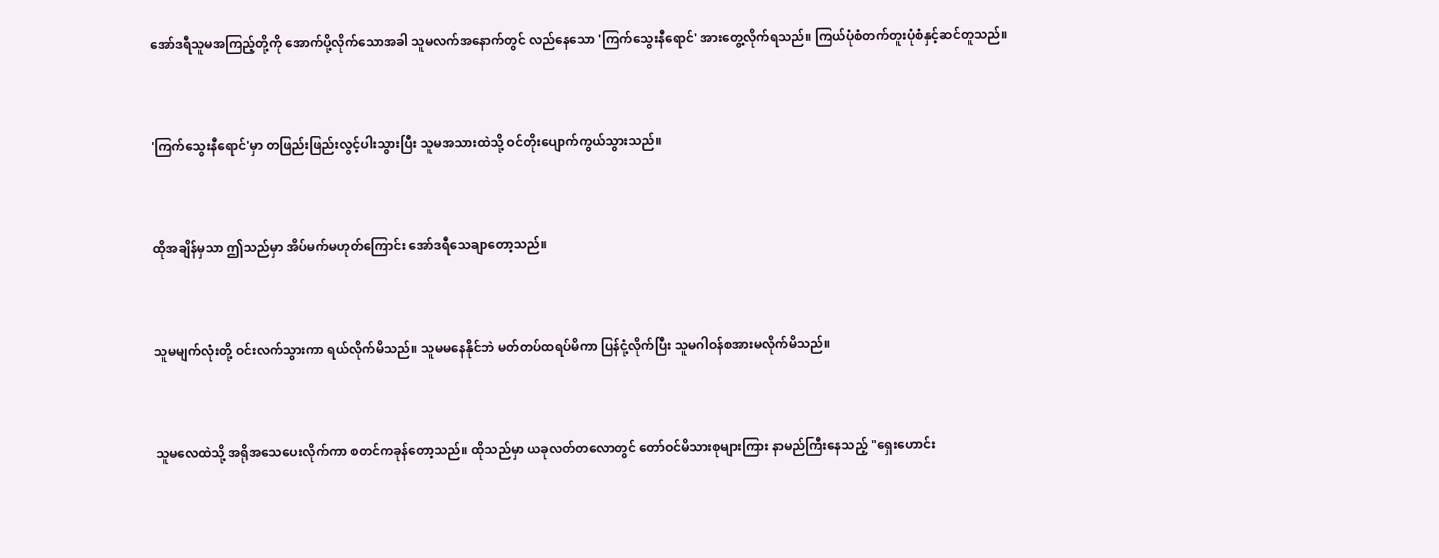အော်ဒရီသူမအကြည့်တို့ကို အောက်ပို့လိုက်သောအခါ သူမလက်အနောက်တွင် လည်နေသော 'ကြက်သွေးနီရောင်' အားတွေ့လိုက်ရသည်။ ကြယ်ပုံစံတက်တူးပုံစံနှင့်ဆင်တူသည်။



'ကြက်သွေးနီရောင်'မှာ တဖြည်းဖြည်းလွင့်ပါးသွားပြီး သူမအသားထဲသို့ ဝင်တိုးပျောက်ကွယ်သွားသည်။



ထိုအချိန်မှသာ ဤသည်မှာ အိပ်မက်မဟုတ်ကြောင်း အော်ဒရီသေချာတော့သည်။



သူမမျက်လုံးတို့ ဝင်းလက်သွားကာ ရယ်လိုက်မိသည်။ သူမမနေနိုင်ဘဲ မတ်တပ်ထရပ်မိကာ ပြန်ငုံ့လိုက်ပြီး သူမဂါဝန်စအားမလိုက်မိသည်။



သူမလေထဲသို့ အရိုအသေပေးလိုက်ကာ စတင်ကခုန်တော့သည်။ ထိုသည်မှာ ယခုလတ်တလောတွင် တော်ဝင်မိသားစုများကြား နာမည်ကြီးနေသည့် "ရှေးဟောင်း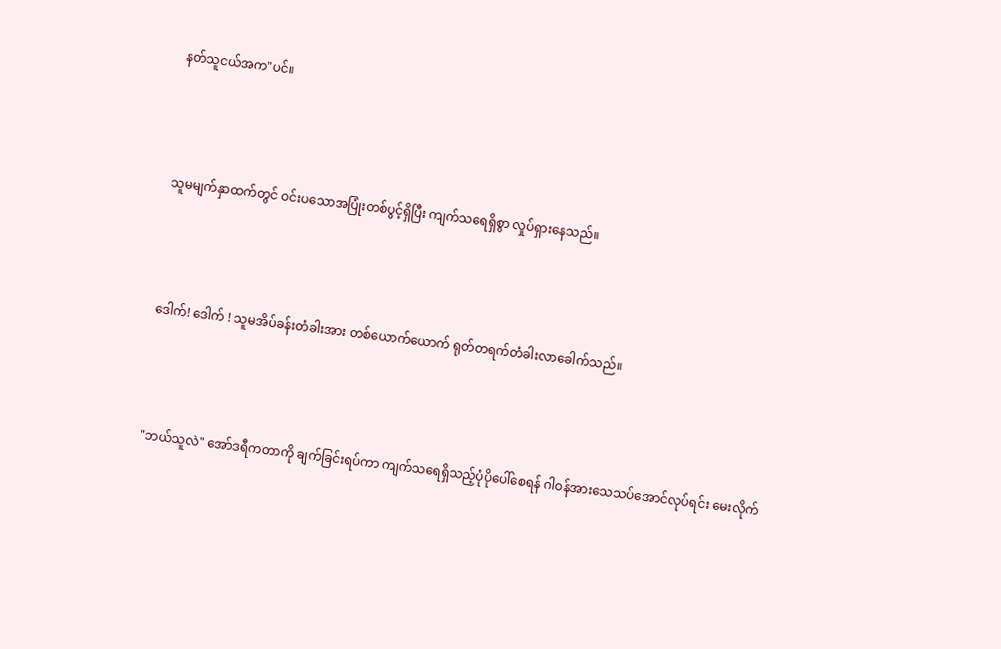နတ်သူငယ်အက"ပင်။



သူမမျက်နှာထက်တွင် ဝင်းပသောအပြုံးတစ်ပွင့်ရှိပြီး ကျက်သရေရှိစွာ လှုပ်ရှားနေသည်။



ဒေါက်! ဒေါက် ! သူမအိပ်ခန်းတံခါးအား တစ်ယောက်ယောက် ရုတ်တရက်တံခါးလာခေါက်သည်။



"ဘယ်သူလဲ" အော်ဒရီကတာကို ချက်ခြင်းရပ်ကာ ကျက်သရေရှိသည့်ပုံပိုပေါ်စေရန် ဂါဝန်အားသေသပ်အောင်လုပ်ရင်း မေးလိုက်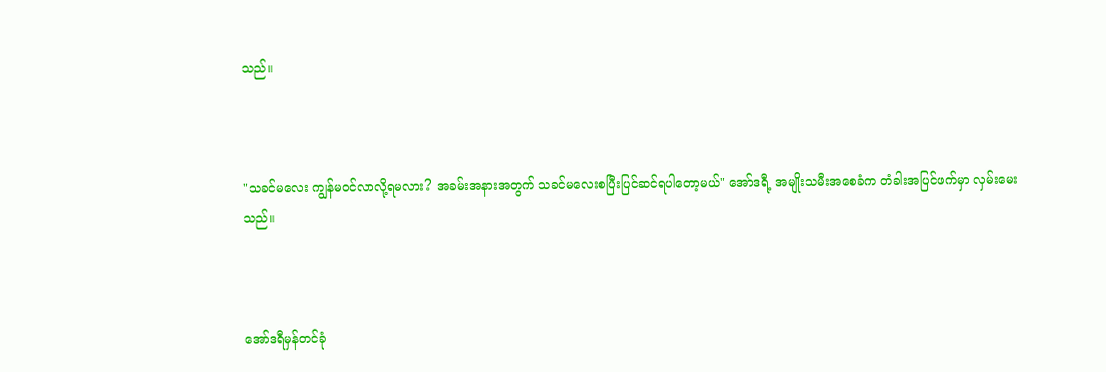သည်။



"သခင်မလေး ကျွန်မဝင်လာလို့ရမလား? အခမ်းအနားအတွက် သခင်မလေးစပြီးပြင်ဆင်ရပါတော့မယ်" အော်ဒရီ့ အမျိုးသမီးအစေခံက တံခါးအပြင်ဖက်မှာ လှမ်းမေးသည်။



အော်ဒရီမှန်တင်ခုံ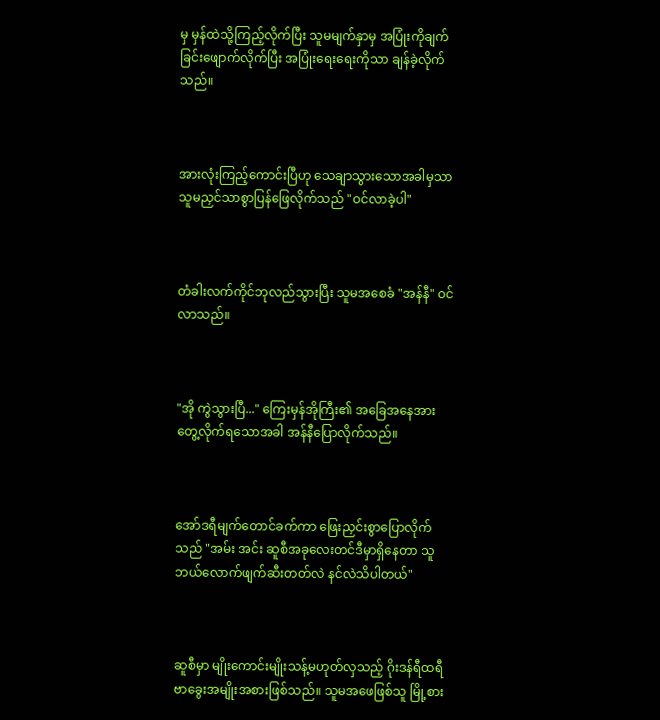မှ မှန်ထဲသို့ကြည့်လိုက်ပြီး သူမမျက်နှာမှ အပြုံးကိုချက်ခြင်းဖျောက်လိုက်ပြီး အပြုံးရေးရေးကိုသာ ချန်ခဲ့လိုက်သည်။



အားလုံးကြည့်ကောင်းပြီဟု သေချာသွားသောအခါမှသာ သူမညှင်သာစွာပြန်ဖြေလိုက်သည် "ဝင်လာခဲ့ပါ"



တံခါးလက်ကိုင်ဘုလည်သွားပြီး သူမအစေခံ "အန်နီ" ဝင်လာသည်။



"အို ကွဲသွားပြီ..." ကြေးမှန်အိုကြီး၏ အခြေအနေအား တွေ့လိုက်ရသောအခါ အန်နီပြောလိုက်သည်။



အော်ဒရီမျက်တောင်ခက်ကာ ဖြေးညှင်းစွာပြောလိုက်သည် "အမ်း အင်း ဆူစီအခုလေးတင်ဒီမှာရှိနေတာ သူဘယ်လောက်ဖျက်ဆီးတတ်လဲ နင်လဲသိပါတယ်"



ဆူစီမှာ မျိုးကောင်းမျိုးသန့်မဟုတ်လှသည့် ဂိုးဒန်ရီထရီဗာခွေးအမျိုးအစားဖြစ်သည်။ သူမအဖေဖြစ်သူ မြို့စား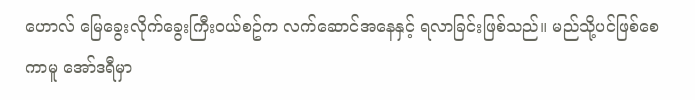ဟောလ် မြေခွေးလိုက်ခွေးကြီးဝယ်စဥ်က လက်ဆောင်အနေနှင့် ရလာခြင်းဖြစ်သည်။ မည်သို့ပင်ဖြစ်စေကာမူ အော်ဒရီမှာ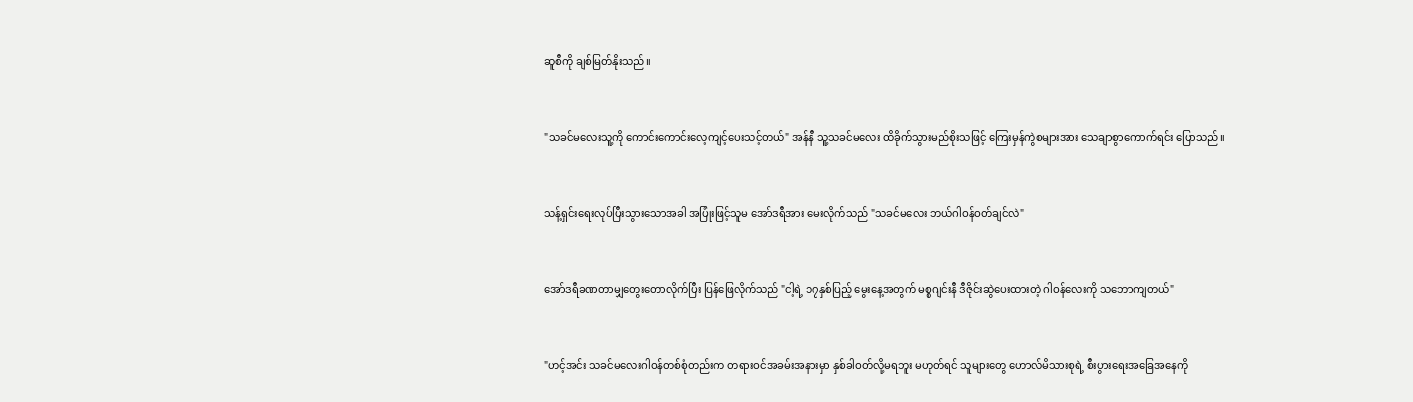ဆူစီကို ချစ်မြတ်နိုးသည်။



"သခင်မလေးသူ့ကို ကောင်းကောင်းလေ့ကျင့်ပေးသင့်တယ်" အန်နီ သူ့သခင်မလေး ထိခိုက်သွားမည်စိုးသဖြင့် ကြေးမှန်ကွဲစများအား သေချာစွာကောက်ရင်း ပြောသည်။



သန့်ရှင်းရေးလုပ်ပြီးသွားသောအခါ အပြုံးဖြင့်သူမ အော်ဒရီအား မေးလိုက်သည် "သခင်မလေး ဘယ်ဂါဝန်ဝတ်ချင်လဲ"



အော်ဒရီခဏတာမျှတွေးတောလိုက်ပြီး ပြန်ဖြေလိုက်သည် "ငါ့ရဲ့ ၁၇နှစ်ပြည့် မွေးနေ့အတွက် မစ္စဂျင်းနီ ဒီဇိုင်းဆွဲပေးထားတဲ့ ဂါဝန်လေးကို သဘောကျတယ်"



"ဟင့်အင်း သခင်မလေးဂါဝန်တစ်စုံတည်းက တရားဝင်အခမ်းအနားမှာ နှစ်ခါဝတ်လို့မရဘူး မဟုတ်ရင် သူများတွေ ဟောလ်မိသားစုရဲ့ စီးပွားရေးအခြေအနေကို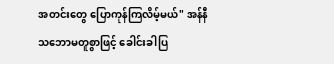အတင်းတွေ ပြောကုန်ကြလိမ့်မယ်" အန်နီသဘောမတူစွာဖြင့် ခေါင်းခါပြ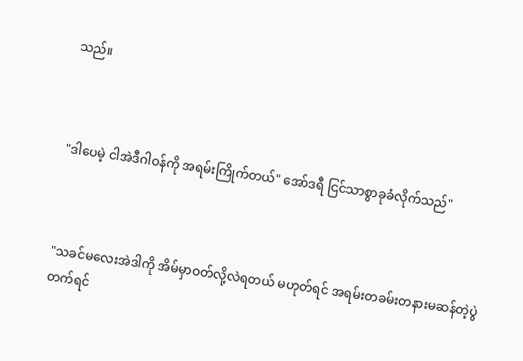သည်။



"ဒါပေမဲ့ ငါအဲဒီဂါဝန်ကို အရမ်းကြိုက်တယ်" အော်ဒရီ ငြင်သာစွာခုခံလိုက်သည်"



"သခင်မလေးအဲဒါကို အိမ်မှာဝတ်လို့လဲရတယ် မဟုတ်ရင် အရမ်းတခမ်းတနားမဆန်တဲ့ပွဲတက်ရင်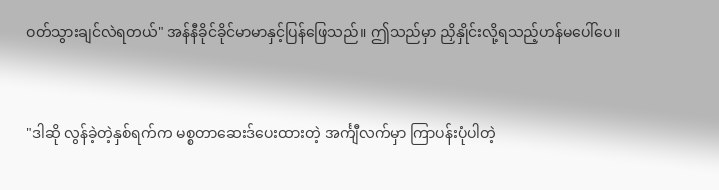ဝတ်သွားချင်လဲရတယ်" အန်နီခိုင်ခိုင်မာမာနှင့်ပြန်ဖြေသည်။ ဤသည်မှာ ညှိနှိုင်းလို့ရသည့်ဟန်မပေါ်ပေ။



"ဒါဆို လွန်ခဲ့တဲ့နှစ်ရက်က မစ္စတာဆေးဒ်ပေးထားတဲ့ အင်္ကျီလက်မှာ ကြာပန်းပုံပါတဲ့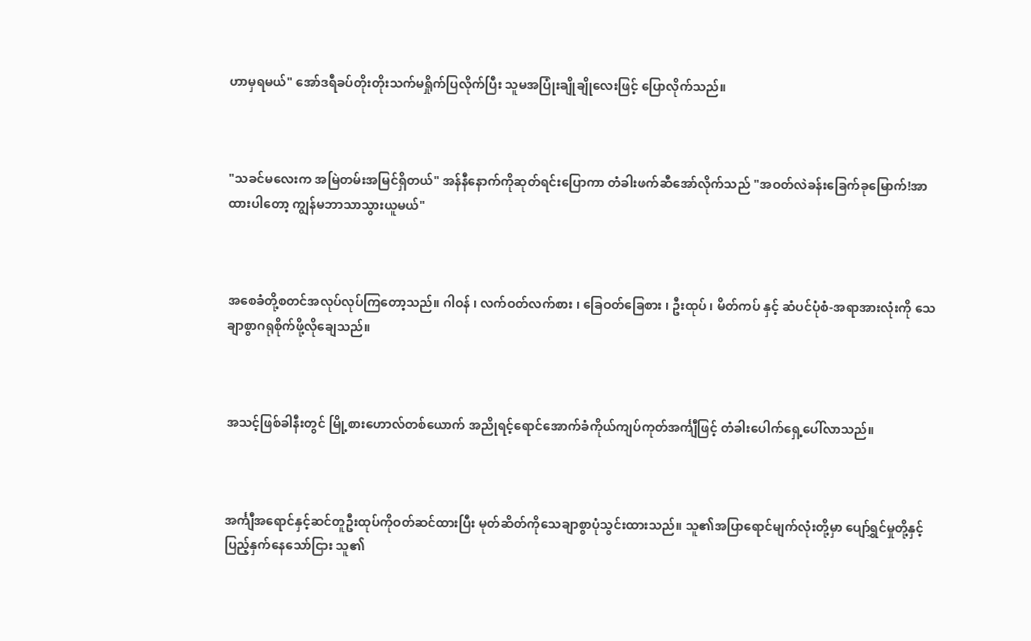ဟာမှရမယ်" အော်ဒရီခပ်တိုးတိုးသက်မရှိုက်ပြလိုက်ပြီး သူမအပြုံးချိုချိုလေးဖြင့် ပြောလိုက်သည်။



"သခင်မလေးက အမြဲတမ်းအမြင်ရှိတယ်" အန်နီနောက်ကိုဆုတ်ရင်းပြောကာ တံခါးဖက်ဆီအော်လိုက်သည် "အဝတ်လဲခန်းခြေက်ခုမြောက်!အာ ထားပါတော့ ကျွန်မဘာသာသွားယူမယ်"



အစေခံတို့စတင်အလုပ်လုပ်ကြတော့သည်။ ဂါဝန် ၊ လက်ဝတ်လက်စား ၊ ခြေဝတ်ခြေစား ၊ ဦးထုပ် ၊ မိတ်ကပ် နှင့် ဆံပင်ပုံစံ-အရာအားလုံးကို သေချာစွာဂရုစိုက်ဖို့လိုချေသည်။



အသင့်ဖြစ်ခါနီးတွင် မြို့စားဟောလ်တစ်ယောက် အညိုရင့်ရောင်အောက်ခံကိုယ်ကျပ်ကုတ်အင်္ကျီဖြင့် တံခါးပေါက်ရှေ့ပေါ်လာသည်။



အင်္ကျီအ‌ရောင်နှင့်ဆင်တူဦးထုပ်ကိုဝတ်ဆင်ထားပြီး မုတ်ဆိတ်ကိုသေချာစွာပုံသွင်းထားသည်။ သူ၏အပြာရောင်မျက်လုံးတို့မှာ ပျော်ရွှင်မှုတို့နှင့် ပြည့်နှက်နေသော်ငြား သူ၏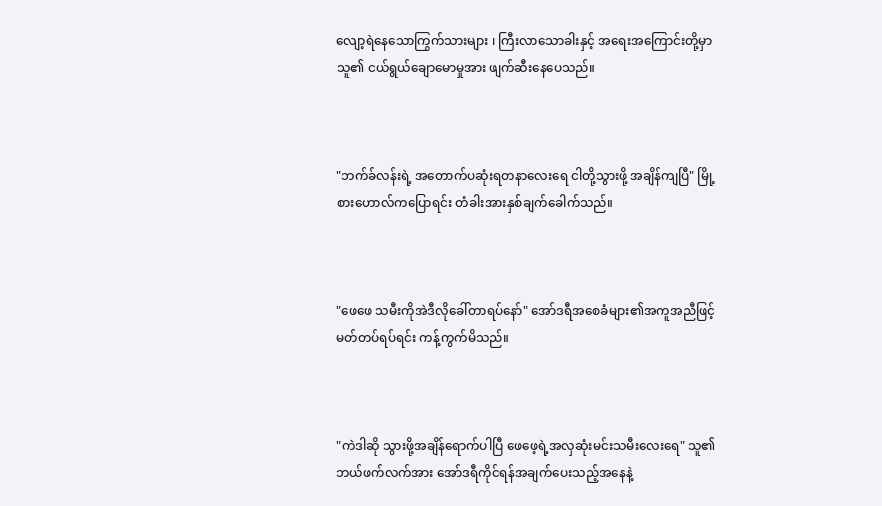လျော့ရဲနေသောကြွက်သားများ ၊ ကြီးလာသောခါးနှင့် အရေးအကြောင်းတို့မှာ သူ၏ ငယ်ရွယ်ချောမောမှုအား ဖျက်ဆီးနေပေသည်။



"ဘက်ခ်လန်းရဲ့ အတောက်ပဆုံးရတနာလေးရေ ငါတို့သွားဖို့ အချိန်ကျပြီ" မြို့စားဟောလ်ကပြောရင်း တံခါးအားနှစ်ချက်ခေါက်သည်။



"ဖေဖေ သမီးကိုအဲဒီလိုခေါ်တာရပ်နော်" အော်ဒရီအစေခံများ၏အကူအညီဖြင့် မတ်တပ်ရပ်ရင်း ကန့်ကွက်မိသည်။



"ကဲဒါဆို သွားဖို့အချိန်ရောက်ပါပြီ ဖေဖေ့ရဲ့အလှဆုံးမင်းသမီးလေးရေ" သူ၏ဘယ်ဖက်လက်အား အော်ဒရီကိုင်ရန်အချက်ပေးသည့်အနေနဲ့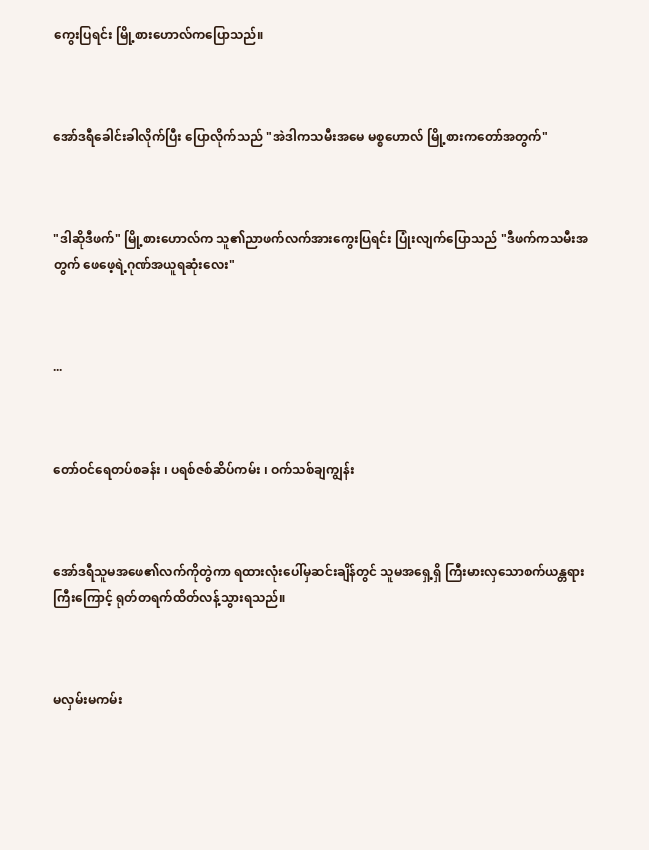ကွေးပြရင်း မြို့စားဟောလ်ကပြောသည်။



အော်ဒရီခေါင်းခါလိုက်ပြီး ပြောလိုက်သည် "အဲဒါကသမီးအမေ မစ္စဟောလ် မြို့စားကတော်အတွက်"



"ဒါဆိုဒီဖက်" မြို့စားဟောလ်က သူ၏ညာဖက်လက်အားကွေးပြရင်း ပြုံးလျက်ပြောသည် "ဒီဖက်ကသမီးအတွက် ဖေဖေ့ရဲ့ဂုဏ်အယူရဆုံးလေး"



...



တော်ဝင်ရေတပ်စခန်း ၊ ပရစ်ဇစ်ဆိပ်ကမ်း ၊ ဝက်သစ်ချကျွန်း



အော်ဒရီသူမအဖေ၏လက်ကိုတွဲကာ ရထားလုံးပေါ်မှဆင်းချိန်တွင် သူမအရှေ့ရှိ ကြီးမားလှသောစက်ယန္တရားကြီးကြောင့် ရုတ်တရက်ထိတ်လန့်သွားရသည်။



မလှမ်းမကမ်း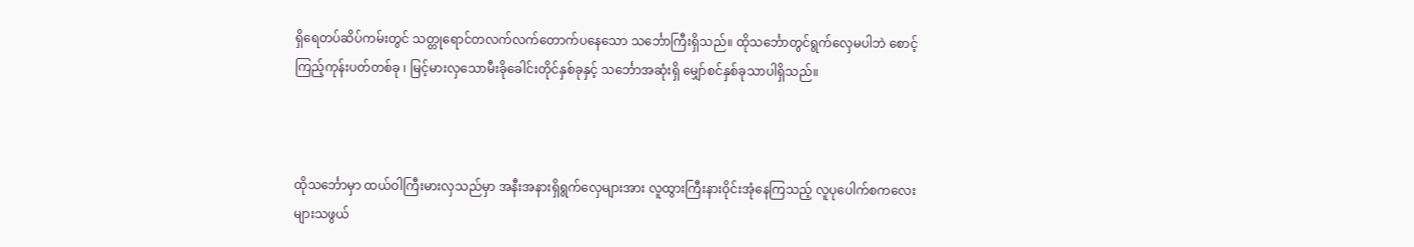ရှိရေတပ်ဆိပ်ကမ်းတွင် သတ္တုရောင်တလက်လက်တောက်ပနေသော သင်္ဘောကြီးရှိသည်။ ထိုသင်္ဘောတွင်ရွက်လှေမပါဘဲ စောင့်ကြည့်ကုန်းပတ်တစ်ခု ၊ မြင့်မားလှသောမီးခိုခေါင်းတိုင်နှစ်ခုနှင့် သင်္ဘောအဆုံးရှိ မျှော်စင်နှစ်ခုသာပါရှိသည်။



ထိုသင်္ဘောမှာ ထယ်ဝါကြီးမားလှသည်မှာ အနီးအနားရှိရွက်လှေများအား လူထွားကြီးနားဝိုင်းအုံနေကြသည့် လူပုပေါက်စကလေးများသဖွယ်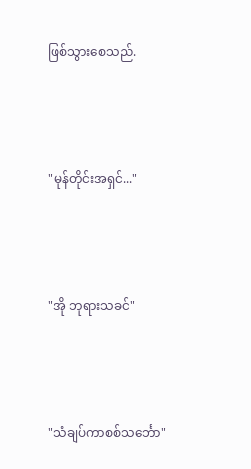ဖြစ်သွားစေသည်.



"မုန်တိုင်းအရှင်..."



"အို ဘုရားသခင်"



"သံချပ်ကာစစ်သင်္ဘော"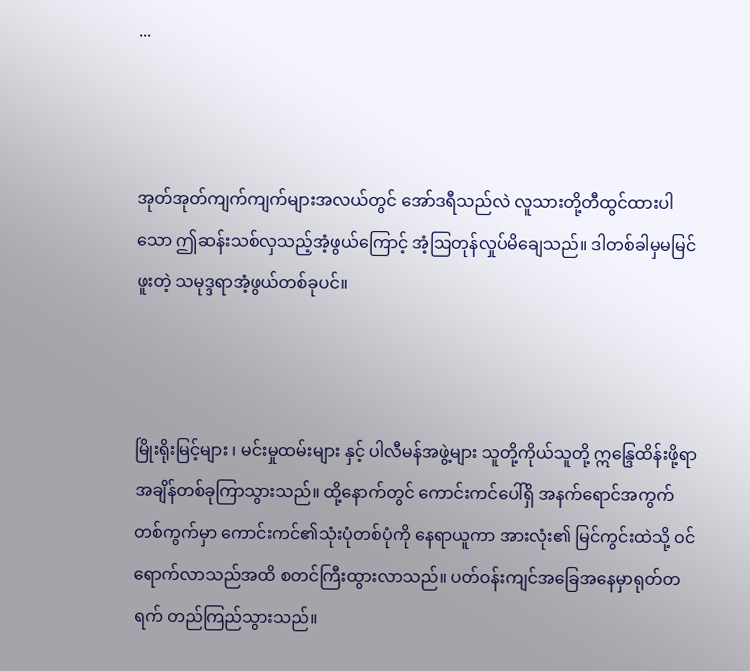...



အုတ်အုတ်ကျက်ကျက်များအလယ်တွင် အော်ဒရီသည်လဲ လူသားတို့တီထွင်ထားပါသော ဤဆန်းသစ်လှသည့်အံ့ဖွယ်ကြောင့် အံ့ဩတုန်လှုပ်မိချေသည်။ ဒါတစ်ခါမှမမြင်ဖူးတဲ့ သမုဒ္ဒရာအံ့ဖွယ်တစ်ခုပင်။



မြိုးရိုးမြင့်များ ၊ မင်းမှုထမ်းများ နှင့် ပါလီမန်အဖွဲ့များ သူတို့ကိုယ်သူတို့ ဣန္ဒြေထိန်းဖို့ရာ အချိန်တစ်ခုကြာသွားသည်။ ထို့နောက်တွင် ကောင်းကင်ပေါ်ရှိ အနက်ရောင်အကွက်တစ်ကွက်မှာ ကောင်းကင်၏သုံးပုံတစ်ပုံကို နေရာယူကာ အားလုံး၏ မြင်ကွင်းထဲသို့ ဝင်ရောက်လာသည်အထိ စတင်ကြီးထွားလာသည်။ ပတ်ဝန်းကျင်အခြေအနေမှာရုတ်တရက် တည်ကြည်သွားသည်။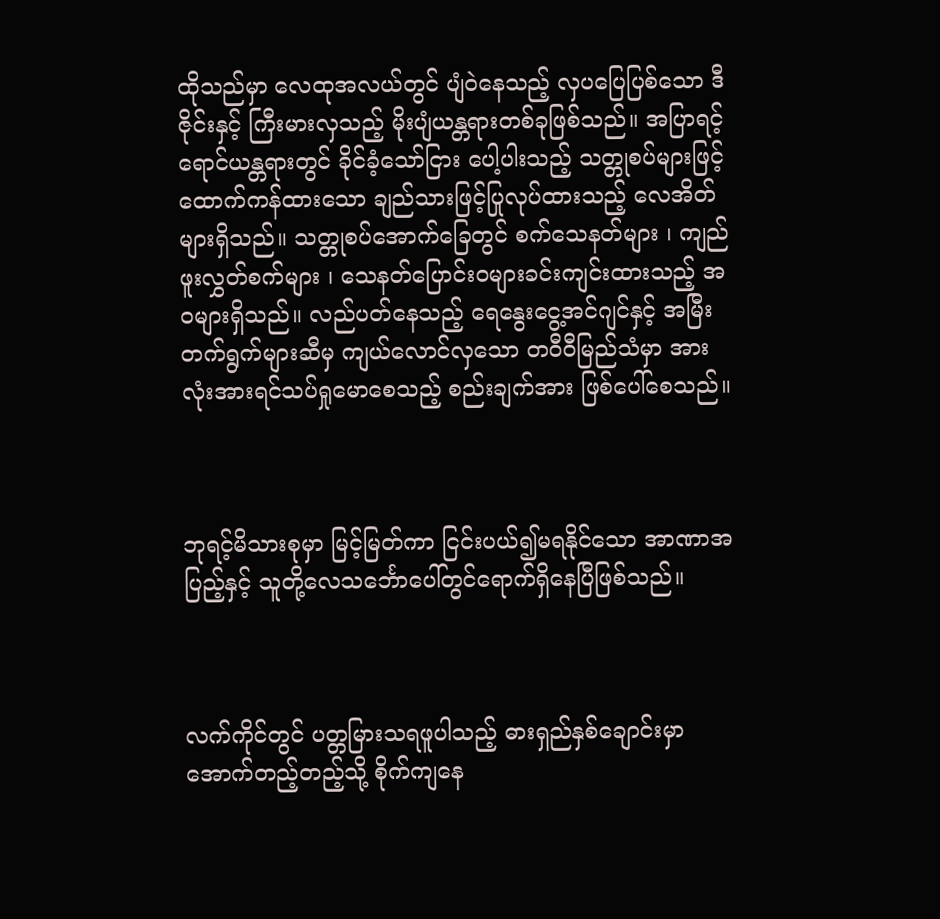ထိုသည်မှာ လေထုအလယ်တွင် ပျံဝဲနေသည့် လှပပြေပြစ်သော ဒီဇိုင်းနှင့် ကြီးမားလှသည့် မိုးပျံယန္တရားတစ်ခုဖြစ်သည်။ အပြာရင့်ရောင်ယန္တရားတွင် ခိုင်ခံ့သော်ငြား ပေါ့ပါးသည့် သတ္တုစပ်များဖြင့် ထောက်ကန်ထားသော ချည်သားဖြင့်ပြုလုပ်ထားသည့် လေအိတ်များရှိသည်။ သတ္တုစပ်အောက်ခြေတွင် စက်သေနတ်များ ၊ ကျည်ဖူးလွှတ်စက်များ ၊ သေနတ်ပြောင်းဝများခင်းကျင်းထားသည့် အဝများရှိသည်။ လည်ပတ်နေသည့် ရေနွေးငွေ့အင်ဂျင်နှင့် အမြီးတက်ရွက်များဆီမှ ကျယ်လောင်လှသော တဝီဝီမြည်သံမှာ အားလုံးအားရင်သပ်ရှုမောစေသည့် စည်းချက်အား ဖြစ်ပေါ်စေသည်။



ဘုရင့်မိသားစုမှာ မြင့်မြတ်ကာ ငြင်းပယ်၍မရနိုင်သော အာဏာအပြည့်နှင့် သူတို့လေသင်္ဘောပေါ်တွင်ရောက်ရှိနေပြီဖြစ်သည်။



လက်ကိုင်တွင် ပတ္တမြားသရဖူပါသည့် ဓားရှည်နှစ်ချောင်းမှာ အောက်တည့်တည့်သို့ စိုက်ကျနေ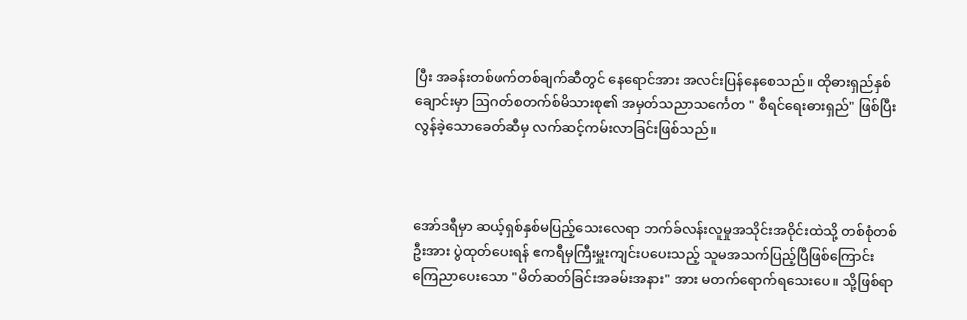ပြီး အခန်းတစ်ဖက်တစ်ချက်ဆီတွင် နေရောင်အား အလင်းပြန်နေစေသည်။ ထိုဓားရှည်နှစ်ချောင်းမှာ ဩဂတ်စတက်စ်မိသားစု၏ အမှတ်သညာသင်္ကေတ " စီရင်ရေးဓားရှည်" ဖြစ်ပြီး လွန်ခဲ့သောခေတ်ဆီမှ လက်ဆင့်ကမ်းလာခြင်းဖြစ်သည်။



အော်ဒရီမှာ ဆယ့်ရှစ်နှစ်မပြည့်သေးလေရာ ဘက်ခ်လန်းလူမှုအသိုင်းအဝိုင်းထဲသို့ တစ်စုံတစ်ဦးအား ပွဲထုတ်ပေးရန် ဧကရီမှကြီးမှူးကျင်းပပေးသည့် သူမအသက်ပြည့်ပြီဖြစ်ကြောင်း ကြေညာပေးသော "မိတ်ဆတ်ခြင်းအခမ်းအနား" အား မတက်ရောက်ရသေးပေ။ သို့ဖြစ်ရာ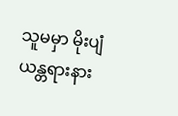သူမမှာ မိုးပျံယန္တရားနား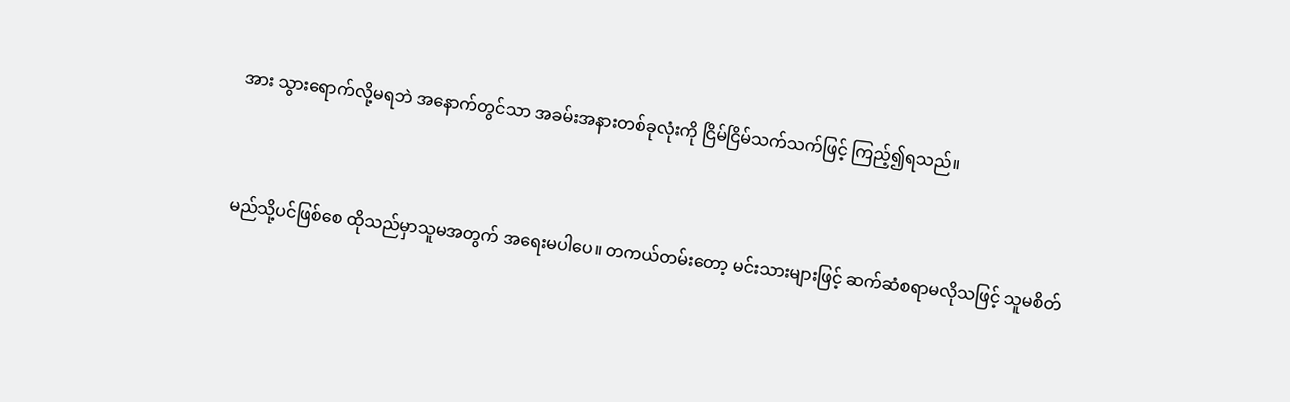အား သွားရောက်လို့မရဘဲ အနောက်တွင်သာ အခမ်းအနားတစ်ခုလုံးကို ငြိမ်ငြိမ်သက်သက်ဖြင့် ကြည့်၍ရသည်။



မည်သို့ပင်ဖြစ်စေ ထိုသည်မှာသူမအတွက် အရေးမပါပေ။ တကယ်တမ်းတော့ မင်းသားများဖြင့် ဆက်ဆံစရာမလိုသဖြင့် သူမစိတ်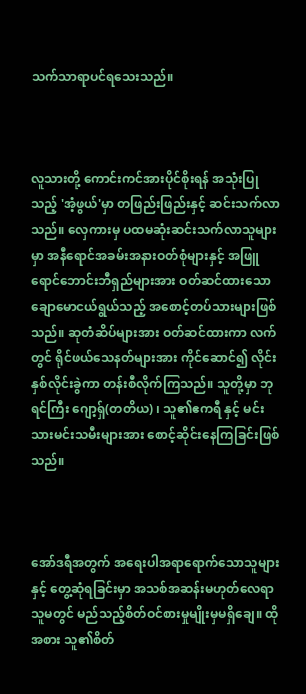သက်သာရာပင်ရသေးသည်။



လူသားတို့ ကောင်းကင်အားပိုင်စိုးရန် အသုံးပြုသည့် 'အံ့ဖွယ်'မှာ တဖြည်းဖြည်းနှင့် ဆင်းသက်လာသည်။ လှေကားမှ ပထမဆုံးဆင်းသက်လာသူများမှာ အနီရောင်အခမ်းအနားဝတ်စုံများနှင့် အဖြူရောင်ဘောင်းဘီရှည်များအား ဝတ်ဆင်ထားသော ချောမောငယ်ရွယ်သည့် အစောင့်တပ်သားများဖြစ်သည်။ ဆုတံဆိပ်များအား ဝတ်ဆင်ထားကာ လက်တွင် ရိုင်ဖယ်သေနတ်များအား ကိုင်ဆောင်၍ လိုင်းနှစ်လိုင်းခွဲကာ တန်းစီလိုက်ကြသည်။ သူတို့မှာ ဘုရင်ကြီး ‌ဂျော့ရှ်(တတိယ) ၊ သူ၏ဧကရီ နှင့် မင်းသားမင်းသမီးများအား စောင့်ဆိုင်းနေကြခြင်းဖြစ်သည်။



အော်ဒရီအတွက် အရေးပါအရာရောက်သောသူများနှင့် တွေ့ဆုံရခြင်းမှာ အသစ်အဆန်းမဟုတ်လေရာ သူမတွင် မည်သည့်စိတ်ဝင်စားမှုမျိုးမှမရှိချေ။ ထိုအစား သူ၏စိတ်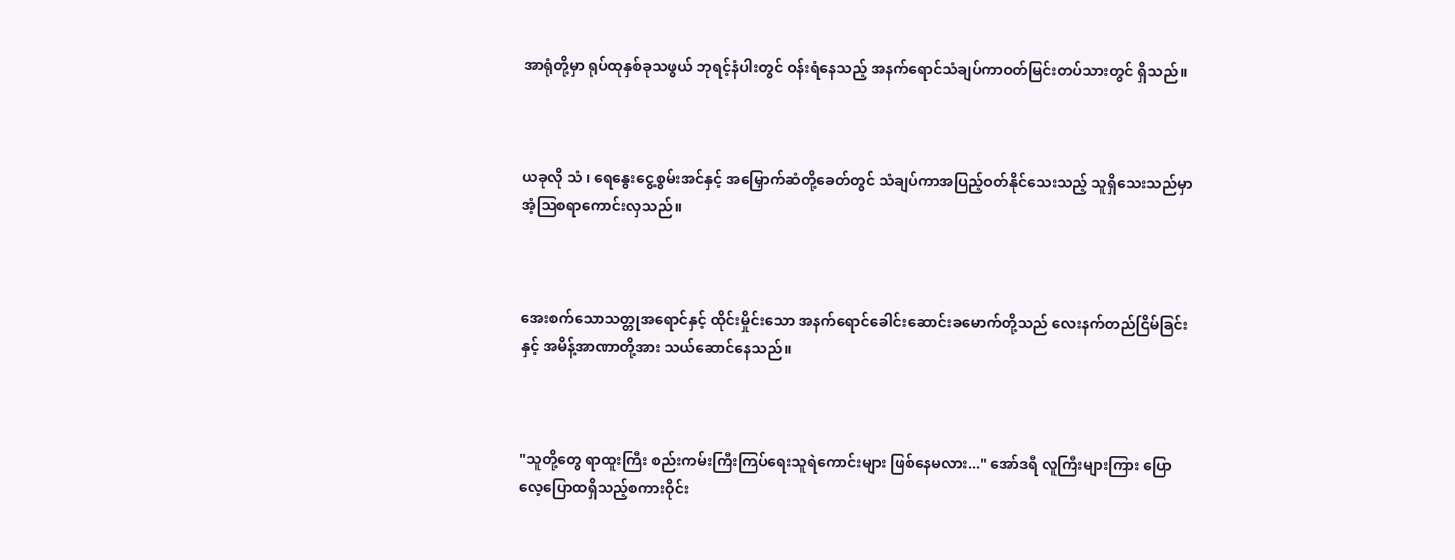အာရုံတို့မှာ ရုပ်ထုနှစ်ခုသဖွယ် ဘုရင့်နံပါးတွင် ဝန်းရံနေသည့် အနက်ရောင်သံချပ်ကာဝတ်မြင်းတပ်သားတွင် ရှိသည်။



ယခုလို သံ ၊ ရေနွေးငွေ့စွမ်းအင်နှင့် အမြှောက်ဆံတို့ခေတ်တွင် သံချပ်ကာအပြည့်ဝတ်နိုင်သေးသည့် သူရှိသေးသည်မှာ အံ့ဩစရာကောင်းလှသည်။



အေးစက်သောသတ္တုအရောင်နှင့် ထိုင်းမှိုင်းသော အနက်ရောင်ခေါင်းဆောင်းခမောက်တို့သည် လေးနက်တည်ငြိမ်ခြင်းနှင့် အမိန့်အာဏာတို့အား သယ်ဆောင်နေသည်။



"သူတို့တွေ ရာထူးကြီး စည်းကမ်းကြီးကြပ်ရေးသူရဲကောင်းများ ဖြစ်နေမလား..." အော်ဒရီ လူကြီးများကြား ပြောလေ့ပြောထရှိသည့်စကားဝိုင်း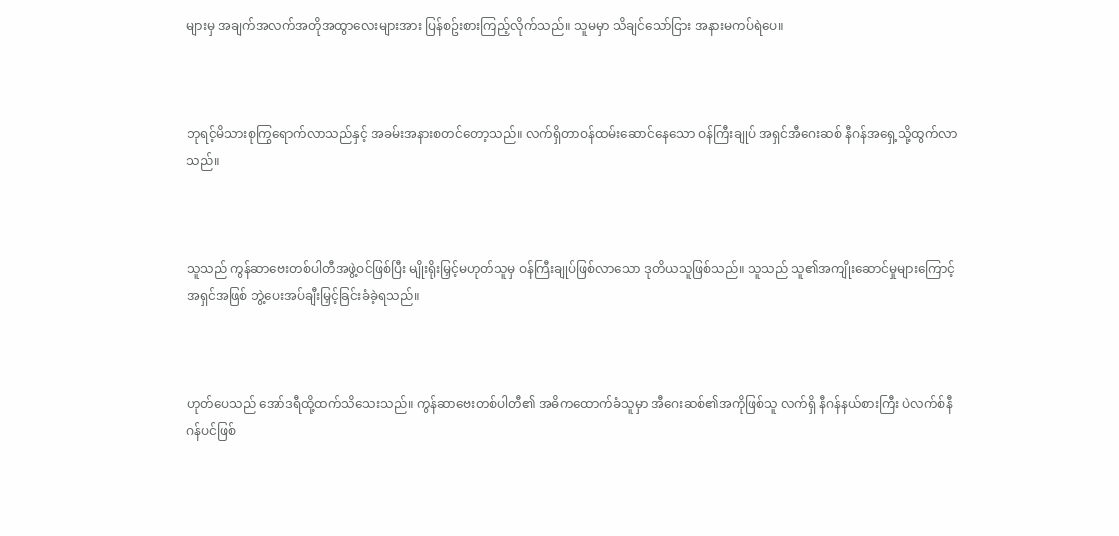များမှ အချက်အလက်အတိုအထွာလေးများအား ပြန်စဥ်းစားကြည့်လိုက်သည်။ သူမမှာ သိချင်သော်ငြား အနားမကပ်ရဲပေ။



ဘုရင့်မိသားစုကြွရောက်လာသည်နှင့် အခမ်းအနားစတင်တော့သည်။ လက်ရှိတာဝန်ထမ်းဆောင်နေသော ဝန်ကြီးချုပ် အရှင်အီဂေးဆစ် နီဂန်အရှေ့သို့ထွက်လာသည်။



သူသည် ကွန်ဆာဗေးတစ်ပါတီအဖွဲ့ဝင်ဖြစ်ပြီး မျိုးရိုးမြှင့်မဟုတ်သူမှ ဝန်ကြီးချုပ်ဖြစ်လာသော ဒုတိယသူဖြစ်သည်။ သူသည် သူ၏အကျိုးဆောင်မှုများကြောင့် အရှင်အဖြစ် ဘွဲ့ပေးအပ်ချီးမြှင့်ခြင်းခံခဲ့ရသည်။



ဟုတ်ပေသည် အော်ဒရီထို့ထက်သိသေးသည်။ ကွန်ဆာဗေးတစ်ပါတီ၏ အဓိက‌ထောက်ခံသူမှာ အီဂေးဆစ်၏အကိုဖြစ်သူ လက်ရှိ နီဂန်နယ်စားကြီး ပဲလက်စ်နီဂန်ပင်ဖြစ်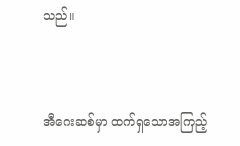သည်။



အီဂေးဆစ်မှာ ထက်ရှသောအကြည့်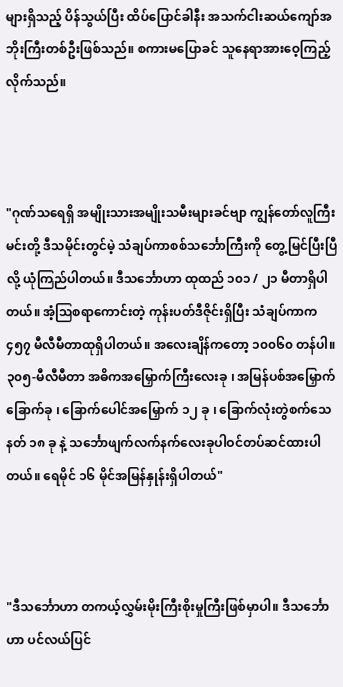များရှိသည့် ပိန်သွယ်ပြီး ထိပ်ပြောင်ခါနီး အသက်ငါးဆယ်ကျော်အဘိုးကြီးတစ်ဦးဖြစ်သည်။ စကားမ‌ပြောခင် သူနေရာအားဝေ့ကြည့်လိုက်သည်။



"ဂုဏ်သရေရှိ အမျိုးသားအမျိုးသမီးများခင်ဗျာ ကျွန်တော်လူကြီးမင်းတို့ ဒီသမိုင်းတွင်မဲ့ သံချပ်ကာစစ်သင်္ဘောကြီးကို တွေ့မြင်ပြီးပြီလို့ ယုံကြည်ပါတယ်။ ဒီသင်္ဘောဟာ ထုထည် ၁၀၁ / ၂၁ မီတာရှိပါတယ်။ အံ့ဩစရာကောင်းတဲ့ ကုန်းပတ်ဒီဇိုင်းရှိပြီး သံချပ်ကာက ၄၅၇ မီလီမီတာထုရှိပါတယ်။ အလေးချိန်ကတော့ ၁၀၀၆၀ တန်ပါ။ ၃၀၅-မီလီမီတာ အဓိကအမြှောက်ကြီးလေးခု ၊ အမြန်ပစ်အမြှောက်ခြောက်ခု ၊ ခြောက်ပေါင်အမြှောက် ၁၂ ခု ၊ ခြောက်လုံးတွဲစက်သေနတ် ၁၈ ခု နဲ့ သင်္ဘောဖျက်လက်နက်လေးခုပါဝင်တပ်ဆင်ထားပါတယ်။ ရေမိုင် ၁၆ မိုင်အမြန်နှုန်းရှိပါတယ်"



"ဒီသင်္ဘောဟာ တကယ့်လွှမ်းမိုးကြီးစိုးမှုကြီးဖြစ်မှာပါ။ ဒီသင်္ဘောဟာ ပင်လယ်ပြင်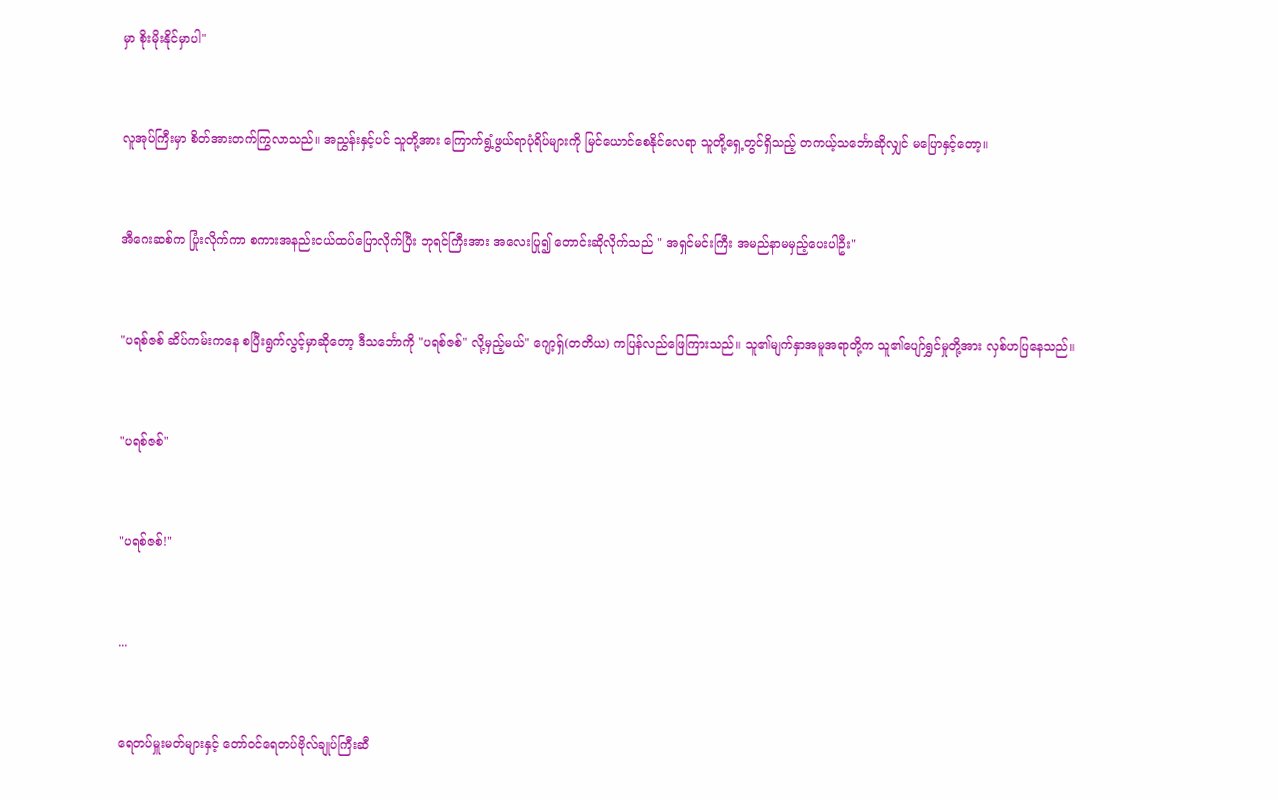မှာ စိုးမိုးနိုင်မှာပါ"



လူအုပ်ကြီးမှာ စိတ်အားတက်ကြွလာသည်။ အညွှန်းနှင့်ပင် သူတို့အား ကြောက်ရွံ့ဖွယ်ရာပုံရိပ်များကို မြင်ယောင်စေနိုင်လေရာ သူတို့ရှေ့တွင်ရှိသည့် တကယ့်သင်္ဘောဆိုလျှင် မပြောနှင့်တော့။



အီ‌ဂေးဆစ်က ပြုံးလိုက်ကာ စကားအနည်းငယ်ထပ်ပြောလိုက်ပြီး ဘုရင်ကြီးအား အလေးပြု၍ တောင်းဆိုလိုက်သည် " အရှင်မင်းကြီး အမည်နာမမှည့်ပေးပါဦး"



"ပရစ်ဇစ် ဆိပ်ကမ်းကနေ စပြီးရွက်လွင့်မှာဆိုတော့ ဒီသင်္ဘောကို "ပရစ်ဇစ်" လို့မှည့်မယ်" ဂျော့ရှ်(တတိယ) ကပြန်လည်ဖြေကြားသည်။ သူ၏မျက်နှာအမူအရာတို့က သူ၏ပျော်ရွှင်မှုတို့အား လှစ်ဟပြနေသည်။



"ပရစ်ဇစ်"



"ပရစ်ဇစ်!"



...



ရေတပ်မှူးမတ်များနှင့် တော်ဝင်ရေတပ်ဗိုလ်ချုပ်ကြီးဆီ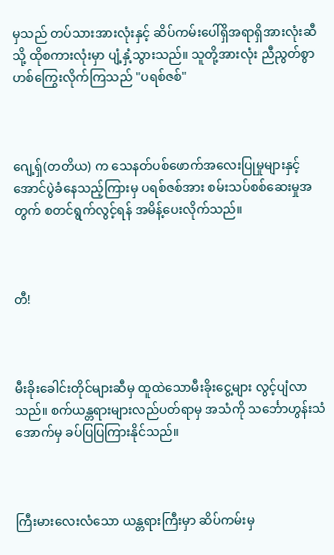မှသည် တပ်သားအားလုံးနှင့် ဆိပ်ကမ်းပေါ်ရှိအရာရှိအားလုံးဆီသို့ ထိုစကားလုံးမှာ ပျံ့နှံ့သွားသည်။ သူတို့အားလုံး ညီညွတ်စွာ ဟစ်ကြွေးလိုက်ကြသည် "ပရစ်ဇစ်"



ဂျေ့ရှ်(တတိယ) က သေနတ်ပစ်ဖောက်အလေးပြုမှုများနှင့် အောင်ပွဲခံနေသည့်ကြားမှ ပရစ်ဇစ်အား စမ်းသပ်စစ်ဆေးမှုအတွက် စတင်ရွက်လွင့်ရန် အမိန့်ပေးလိုက်သည်။



တီ!



မီးခိုးခေါင်းတိုင်များဆီမှ ထူထဲသောမီးခိုးငွေ့များ လွင့်ပျံလာသည်။ စက်ယန္တရားများလည်ပတ်ရာမှ အသံကို သင်္ဘောဟွန်းသံအောက်မှ ခပ်ပြပြကြားနိုင်သည်။



ကြီးမားလေးလံသော ယန္တရားကြီးမှာ ဆိပ်ကမ်းမှ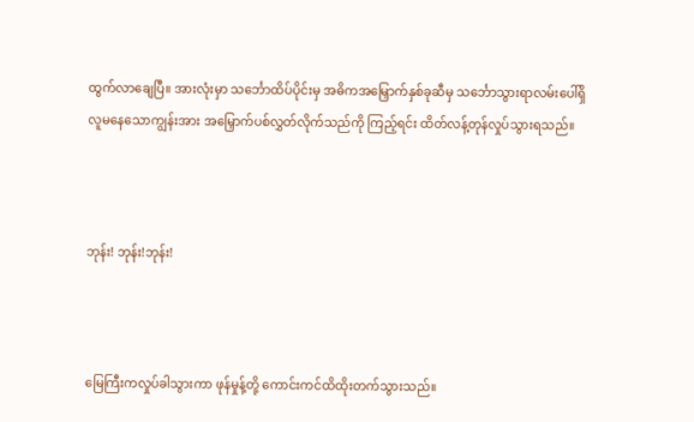ထွက်လာချေပြီ။ အားလုံးမှာ သင်္ဘောထိပ်ပိုင်းမှ အဓိကအမြှောက်နှစ်ခုဆီမှ သင်္ဘောသွားရာလမ်းပေါ်ရှိ လူမနေသောကျွန်းအား အမြှောက်ပစ်လွှတ်လိုက်သည်ကို ကြည့်ရင်း ထိတ်လန့်တုန်လှုပ်သွားရသည်။



ဘုန်း! ဘုန်း!ဘုန်း!



မြေကြီးကလှုပ်ခါသွားကာ ဖုန်မှုန့်တို့ ကောင်းကင်ထိထိုးတက်သွားသည်။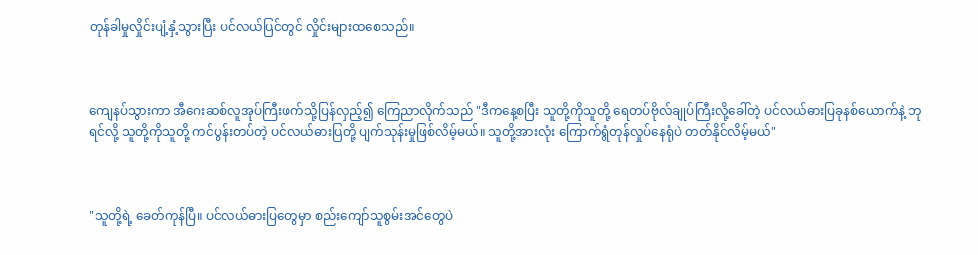တုန်ခါမှုလှိုင်းပျံ့နှံ့သွားပြီး ပင်လယ်ပြင်တွင် လှိုင်းများထစေသည်။



ကျေနပ်သွားကာ အီဂေးဆစ်လူအုပ်ကြီးဖက်သို့ပြန်လှည့်၍ ကြေညာလိုက်သည် "ဒီကနေ့စပြီး သူတို့ကိုသူတို့ ရေတပ်ဗိုလ်ချုပ်ကြီးလို့ခေါ်တဲ့ ပင်လယ်ဓားပြခုနစ်ယောက်နဲ့ ဘုရင်လို့ သူတို့ကိုသူတို့ ကင်ပွန်းတပ်တဲ့ ပင်လယ်ဓားပြတို့ ပျက်သုန်းမှုဖြစ်လိမ့်မယ်။ သူတို့အားလုံး ကြောက်ရွံတုန်လှုပ်နေရုံပဲ တတ်နိုင်လိမ့်မယ်"



"သူတို့ရဲ့ ခေတ်ကုန်ပြီ။ ပင်လယ်ဓားပြတွေမှာ စည်းကျော်သူစွမ်းအင်တွေပဲ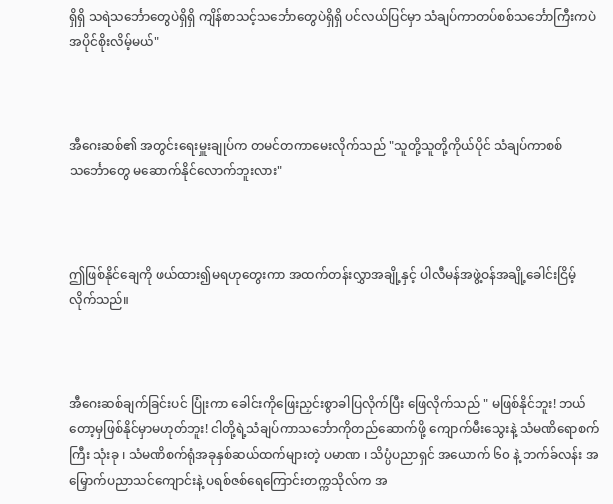ရှိရှိ သရဲသင်္ဘောတွေပဲရှိရှိ ကျိန်စာသင့်သင်္ဘောတွေပဲရှိရှိ ပင်လယ်ပြင်မှာ သံချပ်ကာတပ်စစ်သင်္ဘောကြီးကပဲ အပိုင်စိုးလိမ့်မယ်"



အီဂေးဆစ်၏ အတွင်းရေးမှူးချုပ်က တမင်တကာမေးလိုက်သည် "သူတို့သူတို့ကိုယ်ပိုင် သံချပ်ကာစစ်သင်္ဘောတွေ မဆောက်နိုင်လောက်ဘူးလား"



ဤဖြစ်နိုင်ချေကို ဖယ်ထား၍မရဟုတွေးကာ အထက်တန်းလွှာအချို့နှင့် ပါလီမန်အဖွဲ့ဝန်အချို့ခေါင်းငြိမ့်လိုက်သည်။



အီဂေးဆစ်ချက်ခြင်းပင် ပြုံးကာ ခေါင်းကိုဖြေးညှင်းစွာခါပြလိုက်ပြီး ဖြေလိုက်သည် " မဖြစ်နိုင်ဘူး! ဘယ်တော့မှဖြစ်နိုင်မှာမဟုတ်ဘူး! ငါတို့ရဲ့သံချပ်ကာသင်္ဘောကိုတည်ဆောက်ဖို့ ကျောက်မီးသွေးနဲ့ သံမဏိရောစက်ကြီး သုံးခု ၊ သံမဏိစက်ရုံအခုနှစ်ဆယ်ထက်များတဲ့ ပမာဏ ၊ သိပ္ပံပညာရှင် အယောက် ၆၀ နဲ့ ဘက်ခ်လန်း အမြှောက်ပညာသင်ကျောင်းနဲ့ ပရစ်ဇစ်‌ရေကြောင်းတက္ကသိုလ်က အ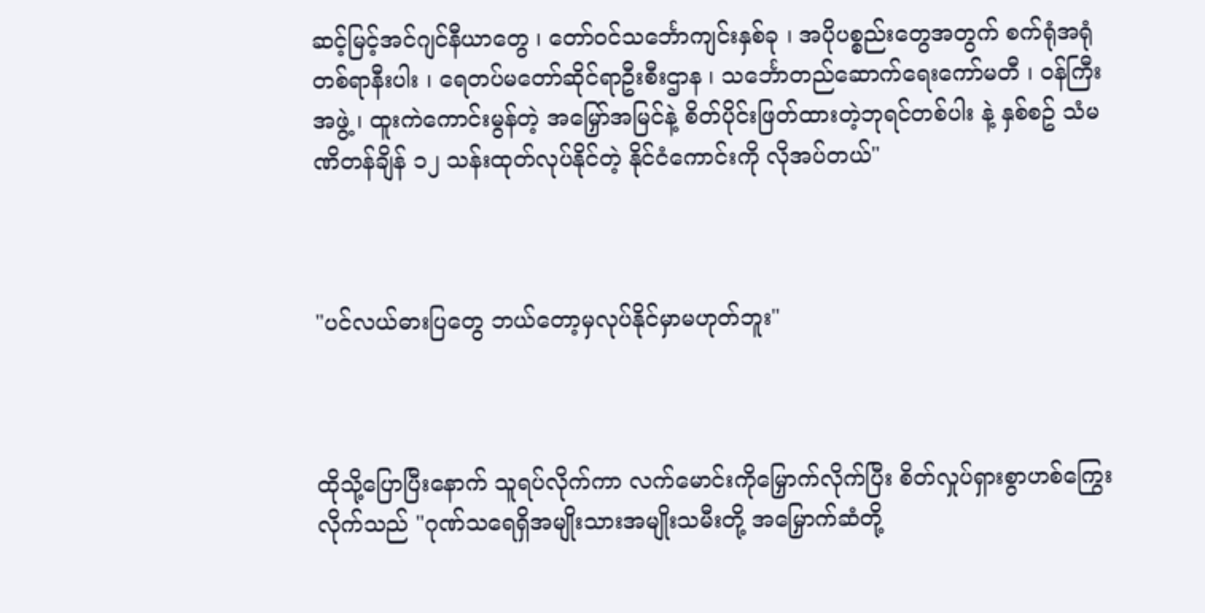ဆင့်မြင့်အင်ဂျင်နီယာတွေ ၊ တော်ဝင်သင်္ဘောကျင်းနှစ်ခု ၊ အပိုပစ္စည်းတွေအတွက် စက်ရုံအရုံတစ်ရာနီးပါး ၊ ရေတပ်မတော်ဆိုင်ရာဦးစီးဌာန ၊ သင်္ဘောတည်ဆောက်ရေးကော်မတီ ၊ ဝန်ကြီးအဖွဲ့ ၊ ထူးကဲကောင်းမွန်တဲ့ အမြှော်အမြင်နဲ့ စိတ်ပိုင်းဖြတ်ထားတဲ့ဘုရင်တစ်ပါး နဲ့ နှစ်စဥ် သံမဏိတန်ချိန် ၁၂ သန်းထုတ်လုပ်နိုင်တဲ့ နိုင်ငံကောင်းကို လိုအပ်တယ်"



"ပင်လယ်ဓားပြတွေ ဘယ်တော့မှလုပ်နိုင်မှာမဟုတ်ဘူး"



ထိုသို့ပြောပြီးနောက် သူရပ်လိုက်ကာ လက်မောင်းကိုမြှောက်လိုက်ပြီး စိတ်လှုပ်ရှားစွာဟစ်ကြွေးလိုက်သည် "ဂုဏ်သရေရှိအမျိုးသားအမျိုးသမီးတို့ အမြှောက်ဆံတို့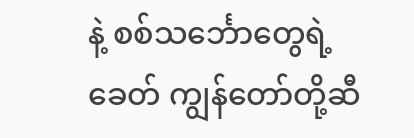နဲ့ စစ်သင်္ဘောတွေရဲ့ခေတ် ကျွန်တော်တို့ဆီ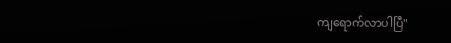ကျရောက်လာပါပြီ"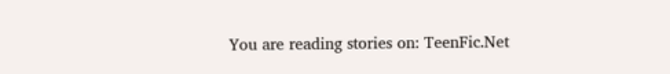You are reading stories on: TeenFic.Net